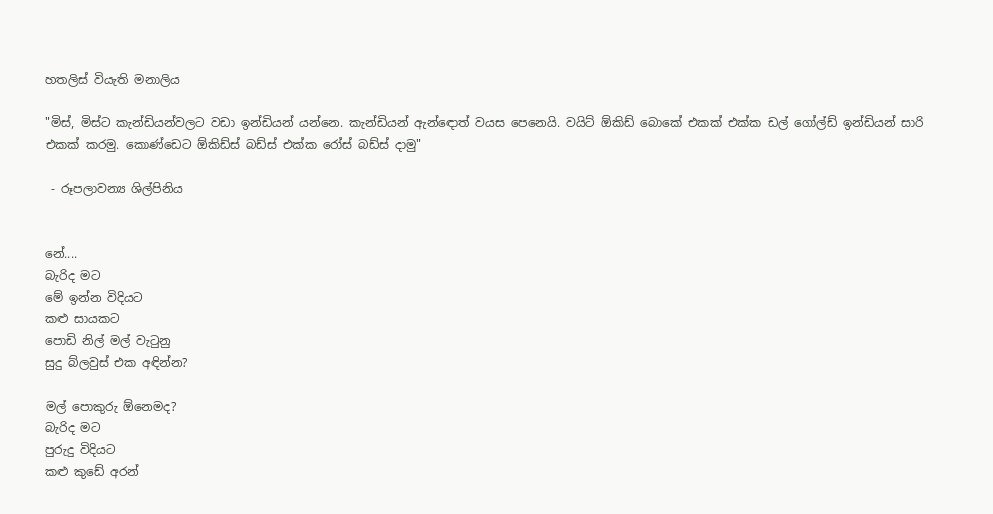හතලිස් වියැති මනාලිය

"මිස්, මිස්ට කැන්ඩියන්වලට වඩා ඉන්ඩියන් යන්නෙ. කැන්ඩියන් ඇන්ඳොත් වයස පෙනෙයි. වයිට් ඕකිඩ් බොකේ එකක් එක්ක ඩල් ගෝල්ඩ් ඉන්ඩියන් සාරි එකක් කරමු. කොණ්ඩෙට ඕකිඩ්ස් බඩ්ස් එක්ක රෝස් බඩ්ස් දාමු"

 - රූපලාවන්‍ය ශිල්පිනිය


නේ....
බැරිද මට
මේ ඉන්න විදියට
කළු සායකට
පොඩි නිල් මල් වැටුනු
සුදු බ්ලවුස් එක අඳින්න?

මල් පොකුරු ඕනෙමද?
බැරිද මට
පුරුදු විදියට
කළු කුඩේ අරන්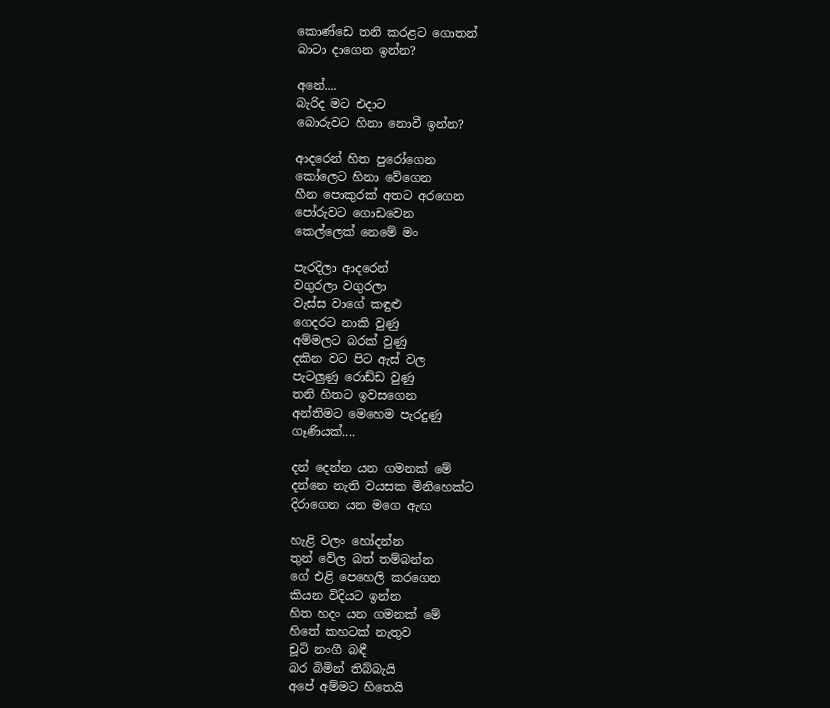කොණ්ඩෙ තනි කරළට ගොතන්
බාටා දාගෙන ඉන්න?

අනේ....
බැරිද මට එදාට
බොරුවට හිනා නොවී ඉන්න?

ආදරෙන් හිත පුරෝගෙන
කෝලෙට හිනා වේගෙන
හීන පොකුරක් අතට අරගෙන
පෝරුවට ගොඩවෙන
කෙල්ලෙක් නෙමේ මං

පැරදිලා ආදරෙන්
වගුරලා වගුරලා
වැස්ස වාගේ කඳුළු
ගෙදරට නාකි වුණු
අම්මලට බරක් වුණු
දකින වට පිට ඇස් වල
පැටලුණු රොඩ්ඩ වුණු
තනි හිතට ඉවසගෙන
අන්තිමට මෙහෙම පැරදුණු
ගෑණියක්....

දන් දෙන්න යන ගමනක් මේ
දන්නෙ නැති වයසක මිනිහෙක්ට
දිරාගෙන යන මගෙ ඇඟ

හැළි වලං හෝදන්න
තුන් වේල බත් තම්බන්න
ගේ එළි පෙහෙලි කරගෙන
කියන විදියට ඉන්න
හිත හදං යන ගමනක් මේ
හිතේ කහටක් නැතුව
චූටි නංගී බඳී
බර බිමින් තිබ්බැයි
අපේ අම්මට හිතෙයි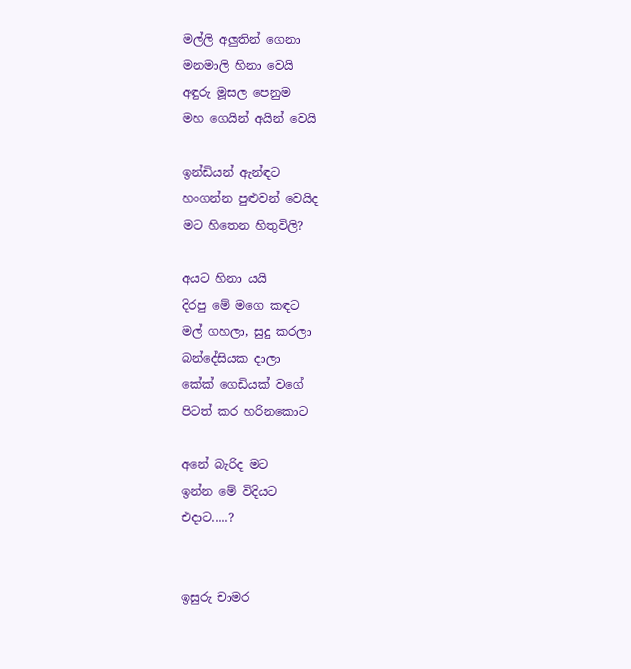මල්ලි අලුතින් ගෙනා
මනමාලි හිනා වෙයි
අඳුරු මූසල පෙනුම
මහ ගෙයින් අයින් වෙයි

ඉන්ඩියන් ඇන්ඳට
හංගන්න පුළුවන් වෙයිද
මට හිතෙන හිතුවිලි?

අයට හිනා යයි
දිරපු මේ මගෙ කඳට
මල් ගහලා, සුදු කරලා
බන්දේසියක දාලා
කේක් ගෙඩියක් වගේ
පිටත් කර හරිනකොට

අනේ බැරිද මට
ඉන්න මේ විදියට
එදාට.....?


ඉසුරු චාමර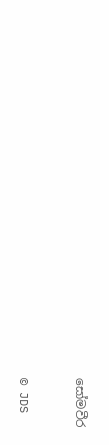සෝමවීර


© JDS